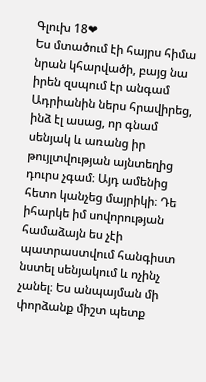Գլուխ 18❤
Ես մտածում էի հայրս հիմա նրան կհարվածի, բայց նա իրեն զսպում էր անգամ Ադրիանին ներս հրավիրեց, ինձ էլ ասաց, որ գնամ սենյակ և առանց իր թույլտվության այնտեղից դուրս չգամ։ Այդ ամենից հետո կանչեց մայրիկի։ Դե իհարկե իմ սովորության համաձայն ես չէի պատրաստվում հանգիստ նստել սենյակում և ոչինչ չանել։ Ես անպայման մի փորձանք միշտ պետք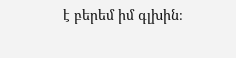է բերեմ իմ գլխին։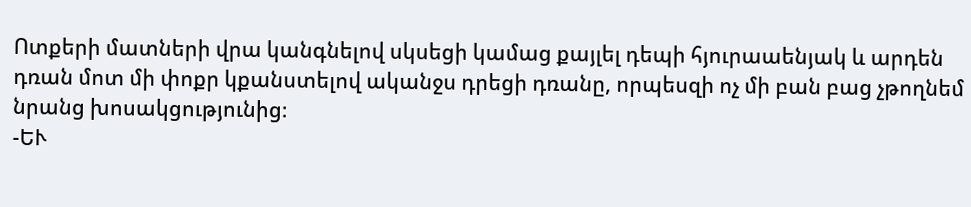Ոտքերի մատների վրա կանգնելով սկսեցի կամաց քայլել դեպի հյուրաաենյակ և արդեն դռան մոտ մի փոքր կքանստելով ականջս դրեցի դռանը, որպեսզի ոչ մի բան բաց չթողնեմ նրանց խոսակցությունից։
-ԵՒ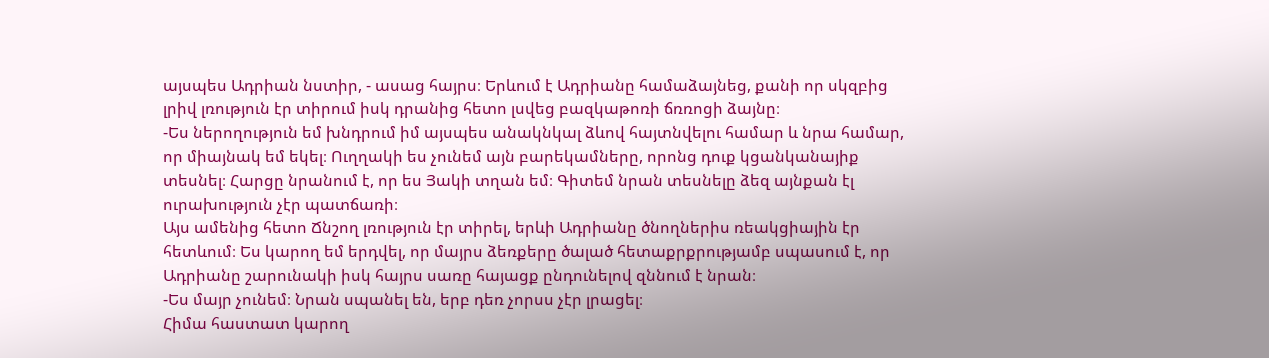այսպես Ադրիան նստիր, - ասաց հայրս։ Երևում է Ադրիանը համաձայնեց, քանի որ սկզբից լրիվ լռություն էր տիրում իսկ դրանից հետո լսվեց բազկաթոռի ճռռոցի ձայնը։
-Ես ներողություն եմ խնդրում իմ այսպես անակնկալ ձևով հայտնվելու համար և նրա համար, որ միայնակ եմ եկել։ Ուղղակի ես չունեմ այն բարեկամները, որոնց դուք կցանկանայիք տեսնել։ Հարցը նրանում է, որ ես Յակի տղան եմ։ Գիտեմ նրան տեսնելը ձեզ այնքան էլ ուրախություն չէր պատճառի։
Այս ամենից հետո Ճնշող լռություն էր տիրել, երևի Ադրիանը ծնողներիս ռեակցիային էր հետևում։ Ես կարող եմ երդվել, որ մայրս ձեռքերը ծալած հետաքրքրությամբ սպասում է, որ Ադրիանը շարունակի իսկ հայրս սառը հայացք ընդունելով զննում է նրան։
-Ես մայր չունեմ։ Նրան սպանել են, երբ դեռ չորսս չէր լրացել։
Հիմա հաստատ կարող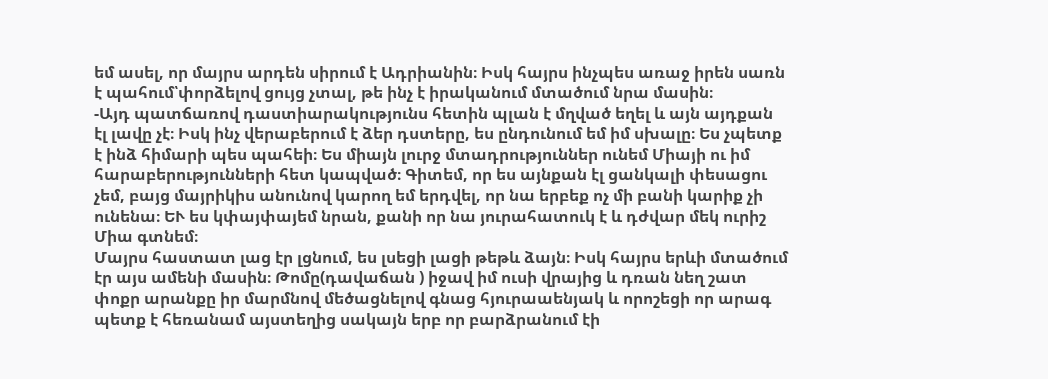եմ ասել, որ մայրս արդեն սիրում է Ադրիանին։ Իսկ հայրս ինչպես առաջ իրեն սառն է պահում՝փորձելով ցույց չտալ, թե ինչ է իրականում մտածում նրա մասին։
-Այդ պատճառով դաստիարակությունս հետին պլան է մղված եղել և այն այդքան էլ լավը չէ։ Իսկ ինչ վերաբերում է ձեր դստերը, ես ընդունում եմ իմ սխալը։ Ես չպետք է ինձ հիմարի պես պահեի։ Ես միայն լուրջ մտադրություններ ունեմ Միայի ու իմ հարաբերությունների հետ կապված։ Գիտեմ, որ ես այնքան էլ ցանկալի փեսացու չեմ, բայց մայրիկիս անունով կարող եմ երդվել, որ նա երբեք ոչ մի բանի կարիք չի ունենա։ ԵՒ ես կփայփայեմ նրան, քանի որ նա յուրահատուկ է և դժվար մեկ ուրիշ Միա գտնեմ։
Մայրս հաստատ լաց էր լցնում, ես լսեցի լացի թեթև ձայն։ Իսկ հայրս երևի մտածում էր այս ամենի մասին։ Թոմը(դավաճան ) իջավ իմ ուսի վրայից և դռան նեղ շատ փոքր արանքը իր մարմնով մեծացնելով գնաց հյուրաաենյակ և որոշեցի որ արագ պետք է հեռանամ այստեղից սակայն երբ որ բարձրանում էի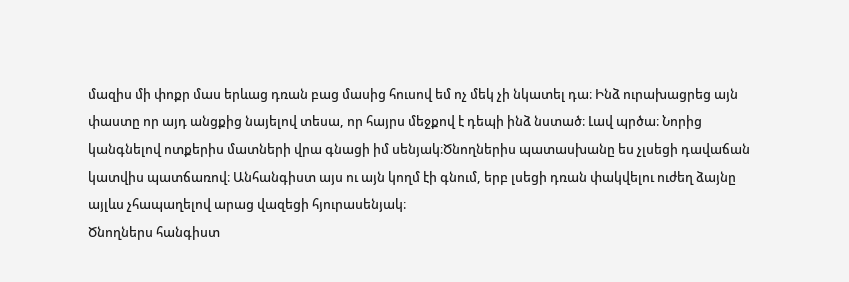մազիս մի փոքր մաս երևաց դռան բաց մասից հուսով եմ ոչ մեկ չի նկատել դա։ Ինձ ուրախացրեց այն փաստը որ այդ անցքից նայելով տեսա, որ հայրս մեջքով է դեպի ինձ նստած։ Լավ պրծա։ Նորից կանգնելով ոտքերիս մատների վրա գնացի իմ սենյակ։Ծնողներիս պատասխանը ես չլսեցի դավաճան կատվիս պատճառով։ Անհանգիստ այս ու այն կողմ էի գնում, երբ լսեցի դռան փակվելու ուժեղ ձայնը այլևս չհապաղելով արաց վազեցի հյուրասենյակ։
Ծնողներս հանգիստ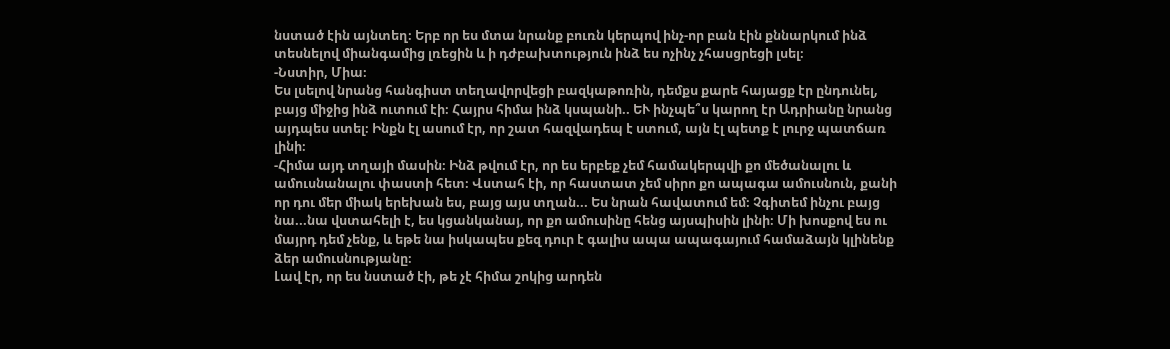նստած էին այնտեղ։ Երբ որ ես մտա նրանք բուռն կերպով ինչ-որ բան էին քննարկում ինձ տեսնելով միանգամից լռեցին և ի դժբախտություն ինձ ես ոչինչ չհասցրեցի լսել։
-Նստիր, Միա։
Ես լսելով նրանց հանգիստ տեղավորվեցի բազկաթոռին, դեմքս քարե հայացք էր ընդունել, բայց միջից ինձ ուտում էի։ Հայրս հիմա ինձ կսպանի.. ԵՒ ինչպե՞ս կարող էր Ադրիանը նրանց այդպես ստել։ Ինքն էլ ասում էր, որ շատ հազվադեպ է ստում, այն էլ պետք է լուրջ պատճառ լինի։
-Հիմա այդ տղայի մասին։ Ինձ թվում էր, որ ես երբեք չեմ համակերպվի քո մեծանալու և ամուսնանալու փաստի հետ։ Վստահ էի, որ հաստատ չեմ սիրո քո ապագա ամուսնուն, քանի որ դու մեր միակ երեխան ես, բայց այս տղան... Ես նրան հավատում եմ։ Չգիտեմ ինչու բայց նա...նա վստահելի է, ես կցանկանայ, որ քո ամուսինը հենց այսպիսին լինի։ Մի խոսքով ես ու մայրդ դեմ չենք, և եթե նա իսկապես քեզ դուր է գալիս ապա ապագայում համաձայն կլինենք ձեր ամուսնությանը։
Լավ էր, որ ես նստած էի, թե չէ հիմա շոկից արդեն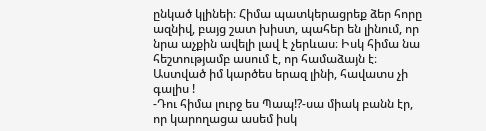ընկած կլինեի։ Հիմա պատկերացրեք ձեր հորը ազնիվ, բայց շատ խիստ, պահեր են լինում, որ նրա աչքին ավելի լավ է չերևաս։ Իսկ հիմա նա հեշտությամբ ասում է, որ համաձայն է։ Աստված իմ կարծես երազ լինի, հավատս չի գալիս !
-Դու հիմա լուրջ ես Պապ!?-սա միակ բանն էր, որ կարողացա ասեմ իսկ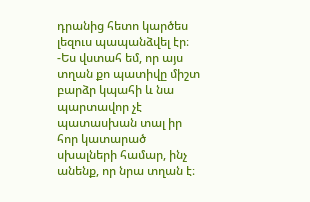դրանից հետո կարծես լեզուս պապանձվել էր։
-Ես վստահ եմ, որ այս տղան քո պատիվը միշտ բարձր կպահի և նա պարտավոր չէ պատասխան տալ իր հոր կատարած սխալների համար, ինչ անենք, որ նրա տղան է։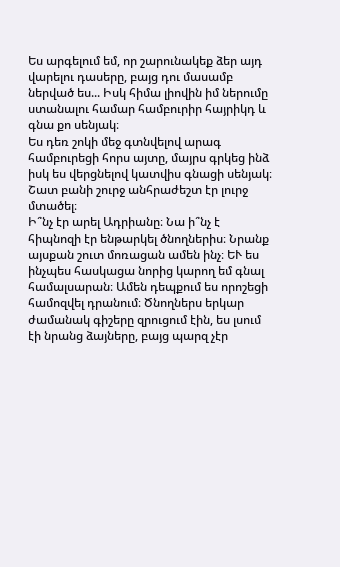Ես արգելում եմ, որ շարունակեք ձեր այդ վարելու դասերը, բայց դու մասամբ ներված ես... Իսկ հիմա լիովին իմ ներումը ստանալու համար համբուրիր հայրիկդ և գնա քո սենյակ։
Ես դեռ շոկի մեջ գտնվելով արագ համբուրեցի հորս այտը, մայրս գրկեց ինձ իսկ ես վերցնելով կատվիս գնացի սենյակ։ Շատ բանի շուրջ անհրաժեշտ էր լուրջ մտածել։
Ի՞նչ էր արել Ադրիանը։ Նա ի՞նչ է հիպնոզի էր ենթարկել ծնողներիս։ Նրանք այսքան շուտ մոռացան ամեն ինչ։ ԵՒ ես ինչպես հասկացա նորից կարող եմ գնալ համալսարան։ Ամեն դեպքում ես որոշեցի համոզվել դրանում։ Ծնողներս երկար ժամանակ գիշերը զրուցում էին, ես լսում էի նրանց ձայները, բայց պարզ չէր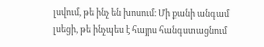լսվում, թե ինչ են խոսում։ Մի քանի անգամ լսեցի, թե ինչպես է հայրս հանգստացնում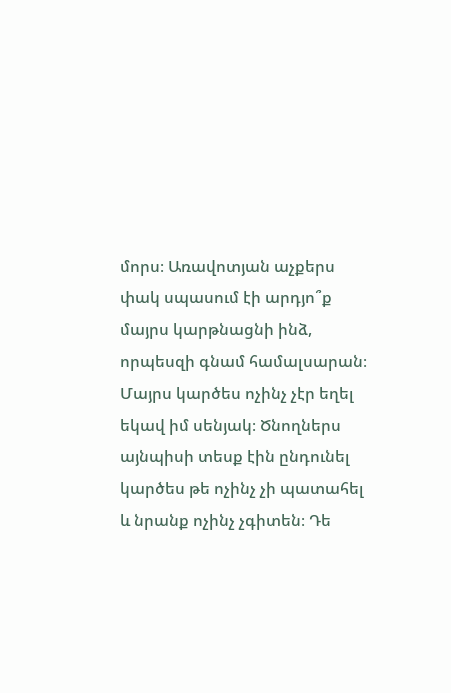մորս։ Առավոտյան աչքերս փակ սպասում էի արդյո՞ք մայրս կարթնացնի ինձ, որպեսզի գնամ համալսարան։ Մայրս կարծես ոչինչ չէր եղել եկավ իմ սենյակ։ Ծնողներս այնպիսի տեսք էին ընդունել կարծես թե ոչինչ չի պատահել և նրանք ոչինչ չգիտեն։ Դե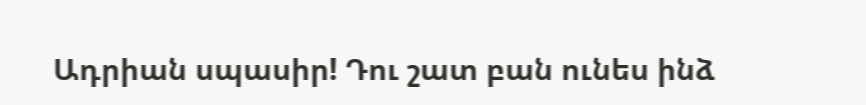Ադրիան սպասիր! Դու շատ բան ունես ինձ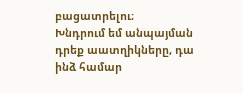բացատրելու։
Խնդրում եմ անպայման դրեք աատղիկները, դա ինձ համար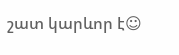շատ կարևոր է☺